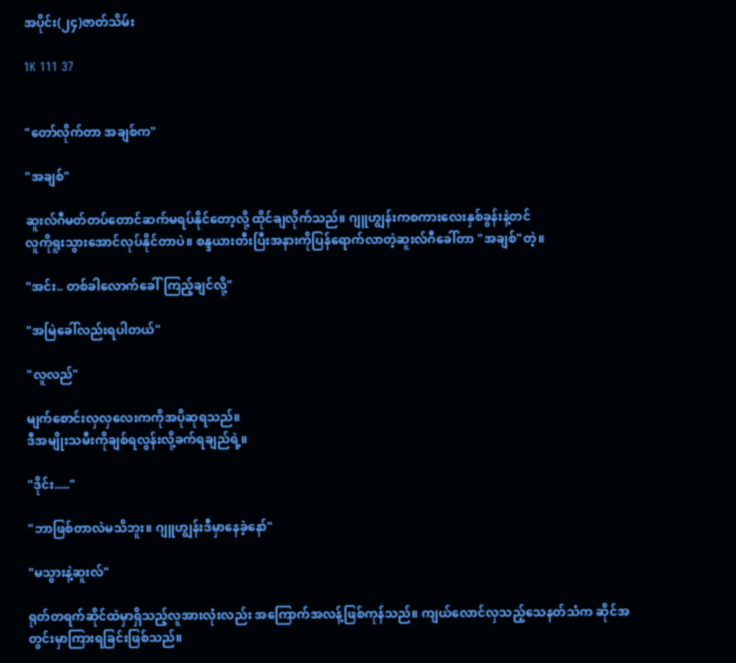အပိုင်း(၂၄)ဇာတ်သိမ်း

1K 111 37


"တော်လိုက်တာ အချစ်က"

"အချစ်"

ဆူးလ်ဂီမတ်တပ်တောင်ဆက်မရပ်နိုင်တော့လို့ ထိုင်ချလိုက်သည်။ ဂျူဟျွန်းကစကားလေးနှစ်ခွန်းနဲ့တင်
လူကိုရူးသွားအောင်လုပ်နိုင်တာပဲ။ စန္ဒယားတီးပြီးအနားကိုပြန်ရောက်လာတဲ့ဆူးလ်ဂီခေါ်တာ "အချစ်"တဲ့။

"အင်း.. တစ်ခါလောက်ခေါ်ကြည့်ချင်လို့"

"အမြဲခေါ်လည်းရပါတယ်"

"လူလည်"

မျက်စောင်းလှလှလေးကကိုအပိုဆုရသည်။
ဒီအမျိုးသမီးကိုချစ်ရလွန်းလို့ခက်ရချည်ရဲ့။

"ဒိုင်း....."

"ဘာဖြစ်တာလဲမသိဘူး။ ဂျူဟျွန်းဒီမှာနေခဲ့နော်"

"မသွားနဲ့ဆူးလ်"

ရုတ်တရက်ဆိုင်ထဲမှာရှိသည့်လူအားလုံးလည်း အကြောက်အလန့်ဖြစ်ကုန်သည်။ ကျယ်လောင်လှသည့်သေနတ်သံက ဆိုင်အတွင်းမှာကြားရခြင်းဖြစ်သည်။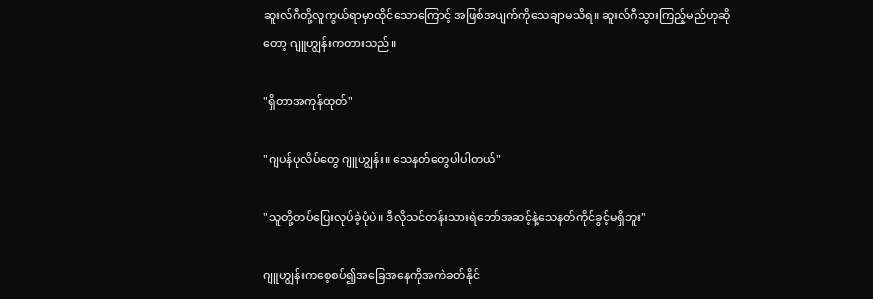ဆူးလ်ဂီတို့လူကွယ်ရာမှာထိုင်သောကြောင့် အဖြစ်အပျက်ကိုသေချာမသိရ။ ဆူးလ်ဂီသွားကြည့်မည်ဟုဆိုတော့ ဂျူဟျွန်းကတားသည်။

"ရှိတာအကုန်ထုတ်"

"ဂျပန်ပုလိပ်တွေ ဂျူဟျွန်း။ သေနတ်တွေပါပါတယ်"

"သူတို့တပ်ပြေးလုပ်ခဲ့ပုံပဲ။ ဒီလိုသင်တန်းသားရဲဘော်အဆင့်နဲ့သေနတ်ကိုင်ခွင့်မရှိဘူး"

ဂျူဟျွန်းကစေ့စပ်၍အခြေအနေကိုအကဲခတ်နိုင်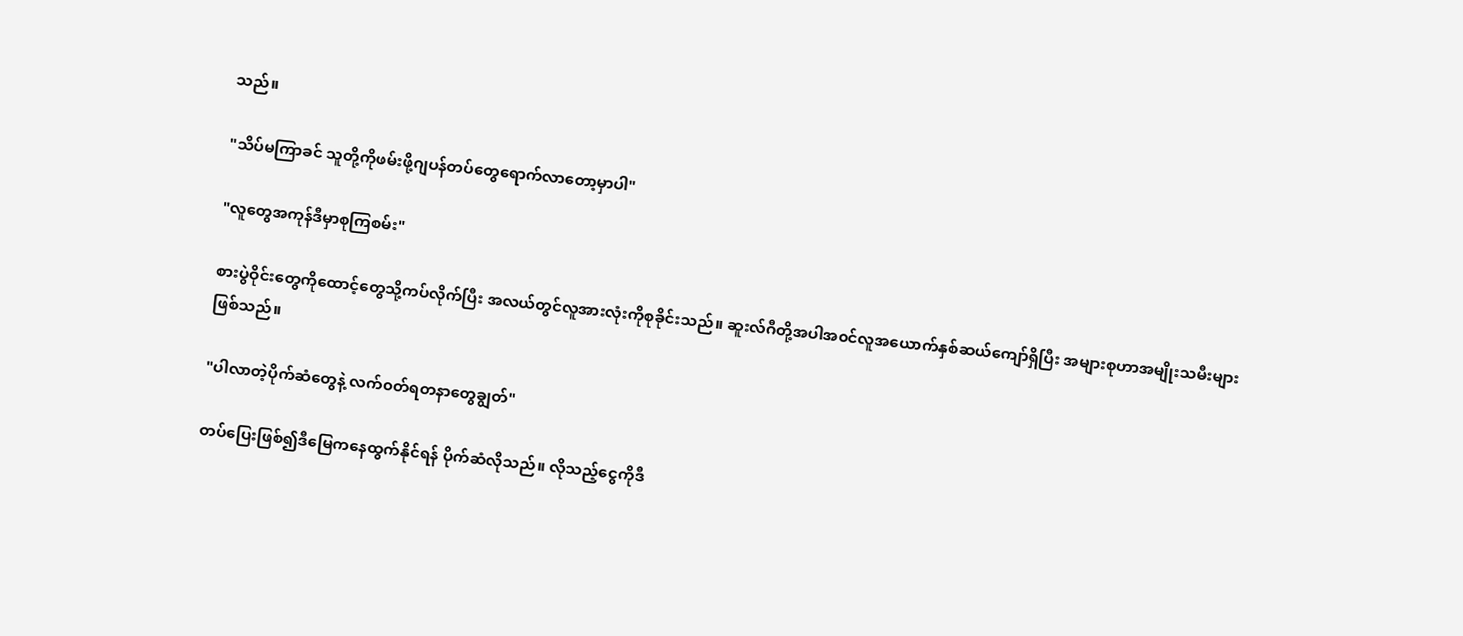သည်။

"သိပ်မကြာခင် သူတို့ကိုဖမ်းဖို့ဂျပန်တပ်တွေရောက်လာတော့မှာပါ"

"လူတွေအကုန်ဒီမှာစုကြစမ်း"

စားပွဲဝိုင်းတွေကိုထောင့်တွေသို့ကပ်လိုက်ပြီး အလယ်တွင်လူအားလုံးကိုစုခိုင်းသည်။ ဆူးလ်ဂီတို့အပါအ၀င်လူအယောက်နှစ်ဆယ်‌ကျော်ရှိပြီး အများစုဟာအမျိုးသမီးများဖြစ်သည်။

"ပါလာတဲ့ပိုက်ဆံတွေနဲ့ လက်၀တ်ရတနာတွေချွတ်"

တပ်ပြေးဖြစ်၍ဒီမြေကနေထွက်နိုင်ရန် ပိုက်ဆံလိုသည်။ လိုသည့်ငွေကိုဒီ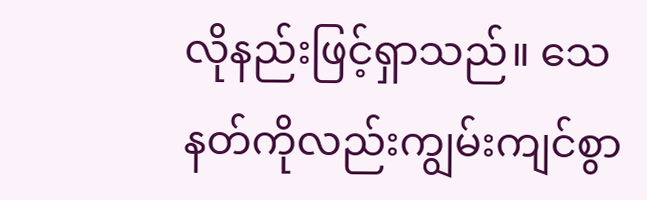လိုနည်းဖြင့်ရှာသည်။ သေနတ်ကိုလည်းကျွမ်းကျင်စွာ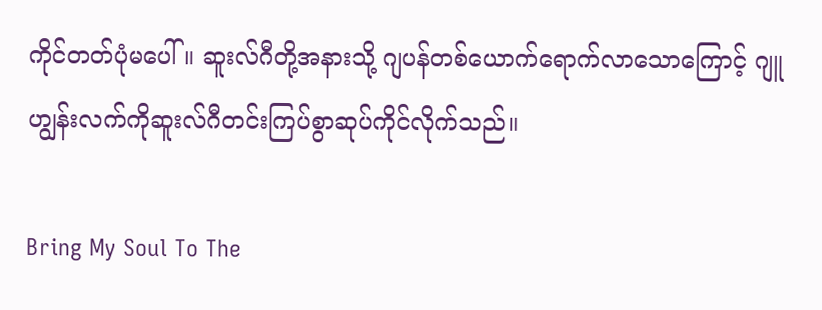ကိုင်တတ်ပုံမပေါ်။ ဆူးလ်ဂီတို့အနားသို့ ဂျပန်တစ်ယောက်ရောက်လာသောကြောင့် ဂျူဟျွန်းလက်ကိုဆူးလ်ဂီတင်းကြပ်စွာဆုပ်ကိုင်လိုက်သည်။

Bring My Soul To The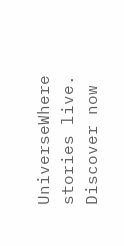UniverseWhere stories live. Discover now